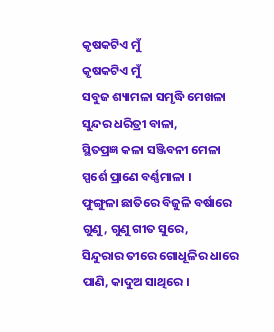କୃଷକଟିଏ ମୁଁ
କୃଷକଟିଏ ମୁଁ
ସବୁଜ ଶ୍ୟାମଳା ସମୃଦ୍ଧି ମେଖଳା
ସୁନ୍ଦର ଧରିତ୍ରୀ ବାଳା,
ସ୍ଥିତପ୍ରଜ୍ଞ କଳା ସଞ୍ଜିବନୀ ମେଳା
ସ୍ପର୍ଶେ ପ୍ରାଣେ ବର୍ଣ୍ଣମାଳା ।
ଫୁଙ୍ଗୁଳା ଛାତିରେ ବିଜୁଳି ବର୍ଷାରେ
ଗୁଣୁ, ଗୁଣୁ ଗୀତ ସୁରେ,
ସିନ୍ଦୁରାର ତୀରେ ଗୋଧୂଳିର ଧାରେ
ପାଣି, କାଦୁଅ ସାଥିରେ ।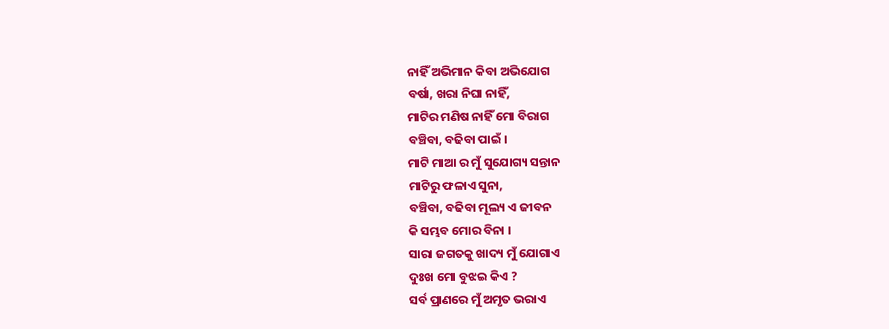ନାହିଁ ଅଭିମାନ କିବା ଅଭିଯୋଗ
ବର୍ଷା, ଖରା ନିଘା ନାହିଁ,
ମାଟିର ମଣିଷ ନାହିଁ ମୋ ବିରାଗ
ବଞ୍ଚିବା, ବଢିବା ପାଇଁ ।
ମାଟି ମାଆ ର ମୁଁ ସୁଯୋଗ୍ୟ ସନ୍ତାନ
ମାଟିରୁ ଫଳାଏ ସୁନା,
ବଞ୍ଚିବା, ବଢିବା ମୂଲ୍ୟ ଏ ଜୀବନ
କି ସମ୍ଭବ ମୋର ବିନା ।
ସାରା ଜଗତକୁ ଖାଦ୍ୟ ମୁଁ ଯୋଗାଏ
ଦୁଃଖ ମୋ ବୁଝଇ କିଏ ?
ସର୍ବ ପ୍ରାଣରେ ମୁଁ ଅମୃତ ଭରାଏ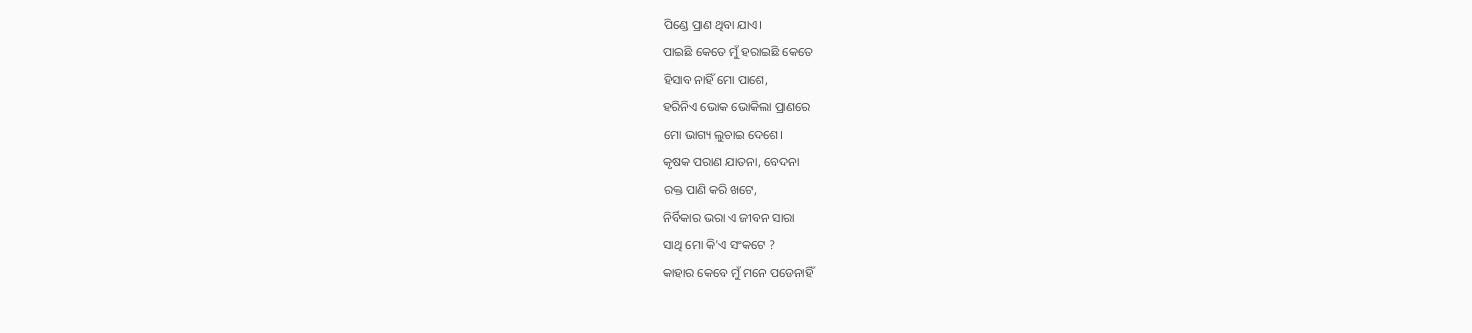ପିଣ୍ଡେ ପ୍ରାଣ ଥିବା ଯାଏ।
ପାଇଛି କେତେ ମୁଁ ହରାଇଛି କେତେ
ହିସାବ ନାହିଁ ମୋ ପାଶେ,
ହରିନିଏ ଭୋକ ଭୋକିଲା ପ୍ରାଣରେ
ମୋ ଭାଗ୍ୟ ଲୁଚାଇ ଦେଶେ।
କୃଷକ ପରାଣ ଯାତନା, ବେଦନା
ରକ୍ତ ପାଣି କରି ଖଟେ,
ନିର୍ବିକାର ଭରା ଏ ଜୀବନ ସାରା
ସାଥି ମୋ କି'ଏ ସଂକଟେ ?
କାହାର କେବେ ମୁଁ ମନେ ପଡେନାହିଁ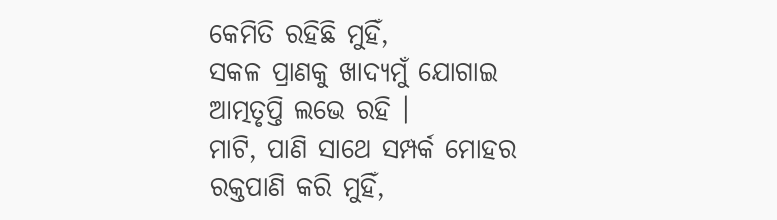କେମିତି ରହିଛି ମୁହିଁ,
ସକଳ ପ୍ରାଣକୁ ଖାଦ୍ୟମୁଁ ଯୋଗାଇ
ଆତ୍ମତୃପ୍ତି ଲଭେ ରହି ।
ମାଟି, ପାଣି ସାଥେ ସମ୍ପର୍କ ମୋହର
ରକ୍ତପାଣି କରି ମୁହିଁ,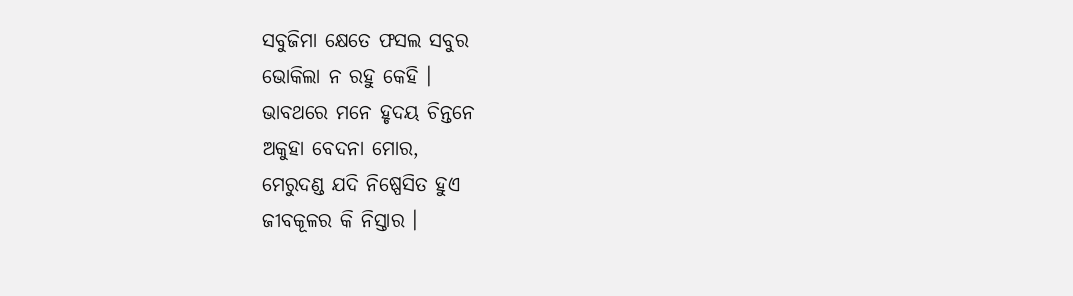ସବୁଜିମା କ୍ଷେତେ ଫସଲ ସବୁର
ଭୋକିଲା ନ ରହୁ କେହି ।
ଭାବଥରେ ମନେ ହୃଦୟ ଚିନ୍ତନେ
ଅକୁହା ବେଦନା ମୋର,
ମେରୁଦଣ୍ଡ ଯଦି ନିଷ୍ପେସିତ ହୁଏ
ଜୀବକୂଳର କି ନିସ୍ତାର ।